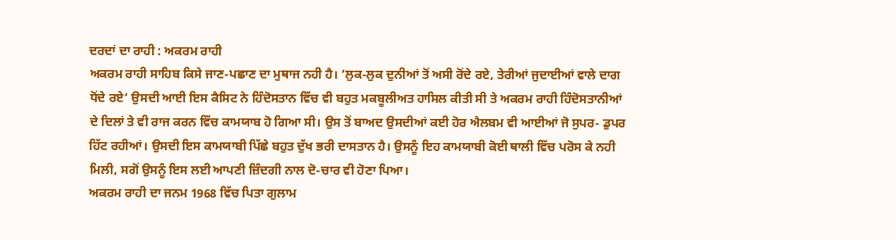ਦਰਦਾਂ ਦਾ ਰਾਹੀ : ਅਕਰਮ ਰਾਹੀ
ਅਕਰਮ ਰਾਹੀ ਸਾਹਿਬ ਕਿਸੇ ਜਾਣ-ਪਛਾਣ ਦਾ ਮੁਥਾਜ ਨਹੀ ਹੈ। ‘ਲੁਕ-ਲੁਕ ਦੁਨੀਆਂ ਤੋਂ ਅਸੀ ਰੋਂਦੇ ਰਏ, ਤੇਰੀਆਂ ਜੁਦਾਈਆਂ ਵਾਲੇ ਦਾਗ ਧੋਂਦੇ ਰਏ’ ਉਸਦੀ ਆਈ ਇਸ ਕੈਸਿਟ ਨੇ ਹਿੰਦੋਸਤਾਨ ਵਿੱਚ ਵੀ ਬਹੁਤ ਮਕਬੂਲੀਅਤ ਹਾਸਿਲ ਕੀਤੀ ਸੀ ਤੇ ਅਕਰਮ ਰਾਹੀ ਹਿੰਦੋਸਤਾਨੀਆਂ ਦੇ ਦਿਲਾਂ ਤੇ ਵੀ ਰਾਜ ਕਰਨ ਵਿੱਚ ਕਾਮਯਾਬ ਹੋ ਗਿਆ ਸੀ। ਉਸ ਤੋਂ ਬਾਅਦ ਉਸਦੀਆਂ ਕਈ ਹੋਰ ਐਲਬਮ ਵੀ ਆਈਆਂ ਜੋ ਸੁਪਰ- ਡੁਪਰ ਹਿੱਟ ਰਹੀਆਂ। ਉਸਦੀ ਇਸ ਕਾਮਯਾਬੀ ਪਿੱਛੇ ਬਹੁਤ ਦੁੱਖ ਭਰੀ ਦਾਸਤਾਨ ਹੈ। ਉਸਨੂੰ ਇਹ ਕਾਮਯਾਬੀ ਕੋਈ ਥਾਲੀ ਵਿੱਚ ਪਰੋਸ ਕੇ ਨਹੀ ਮਿਲੀ, ਸਗੋਂ ਉਸਨੂੰ ਇਸ ਲਈ ਆਪਣੀ ਜ਼ਿੰਦਗੀ ਨਾਲ ਦੋ-ਚਾਰ ਵੀ ਹੋਣਾ ਪਿਆ।
ਅਕਰਮ ਰਾਹੀ ਦਾ ਜਨਮ 1968 ਵਿੱਚ ਪਿਤਾ ਗੁਲਾਮ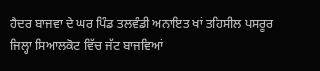ਹੈਦਰ ਬਾਜਵਾ ਦੇ ਘਰ ਪਿੰਡ ਤਲਵੰਡੀ ਅਨਾਇਤ ਖਾਂ ਤਹਿਸੀਲ ਪਸਰੂਰ ਜਿਲ੍ਹਾ ਸਿਆਲਕੋਟ ਵਿੱਚ ਜੱਟ ਬਾਜਵਿਆਂ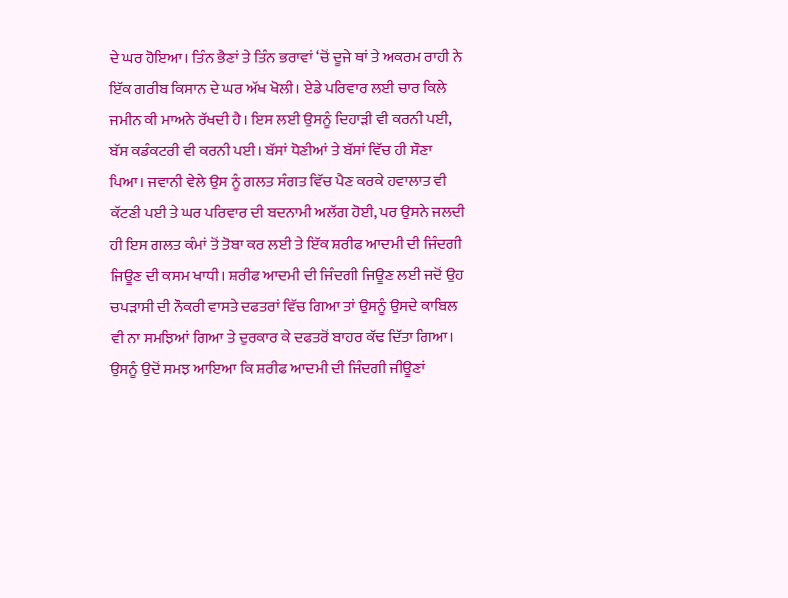ਦੇ ਘਰ ਹੋਇਆ। ਤਿੰਨ ਭੈਣਾਂ ਤੇ ਤਿੰਨ ਭਰਾਵਾਂ ‘ਚੋਂ ਦੂਜੇ ਥਾਂ ਤੇ ਅਕਰਮ ਰਾਹੀ ਨੇ ਇੱਕ ਗਰੀਬ ਕਿਸਾਨ ਦੇ ਘਰ ਅੱਖ ਖੋਲੀ। ਏਡੇ ਪਰਿਵਾਰ ਲਈ ਚਾਰ ਕਿਲੇ ਜਮੀਨ ਕੀ ਮਾਅਨੇ ਰੱਖਦੀ ਹੈ। ਇਸ ਲਈ ਉਸਨੂੰ ਦਿਹਾੜੀ ਵੀ ਕਰਨੀ ਪਈ, ਬੱਸ ਕਡੰਕਟਰੀ ਵੀ ਕਰਨੀ ਪਈ। ਬੱਸਾਂ ਧੋਣੀਆਂ ਤੇ ਬੱਸਾਂ ਵਿੱਚ ਹੀ ਸੌਣਾ ਪਿਆ। ਜਵਾਨੀ ਵੇਲੇ ਉਸ ਨੂੰ ਗਲਤ ਸੰਗਤ ਵਿੱਚ ਪੈਣ ਕਰਕੇ ਹਵਾਲਾਤ ਵੀ ਕੱਟਣੀ ਪਈ ਤੇ ਘਰ ਪਰਿਵਾਰ ਦੀ ਬਦਨਾਮੀ ਅਲੱਗ ਹੋਈ, ਪਰ ਉਸਨੇ ਜਲਦੀ ਹੀ ਇਸ ਗਲਤ ਕੰਮਾਂ ਤੋਂ ਤੋਬਾ ਕਰ ਲਈ ਤੇ ਇੱਕ ਸ਼ਰੀਫ ਆਦਮੀ ਦੀ ਜਿੰਦਗੀ ਜਿਊਣ ਦੀ ਕਸਮ ਖਾਧੀ। ਸ਼ਰੀਫ ਆਦਮੀ ਦੀ ਜਿੰਦਗੀ ਜਿਊਣ ਲਈ ਜਦੋਂ ਉਹ ਚਪੜਾਸੀ ਦੀ ਨੌਕਰੀ ਵਾਸਤੇ ਦਫਤਰਾਂ ਵਿੱਚ ਗਿਆ ਤਾਂ ਉਸਨੂੰ ਉਸਦੇ ਕਾਬਿਲ ਵੀ ਨਾ ਸਮਝਿਆਂ ਗਿਆ ਤੇ ਦੁਰਕਾਰ ਕੇ ਦਫਤਰੋਂ ਬਾਹਰ ਕੱਢ ਦਿੱਤਾ ਗਿਆ। ਉਸਨੂੰ ਉਦੋਂ ਸਮਝ ਆਇਆ ਕਿ ਸ਼ਰੀਫ ਆਦਮੀ ਦੀ ਜਿੰਦਗੀ ਜੀਊਣਾਂ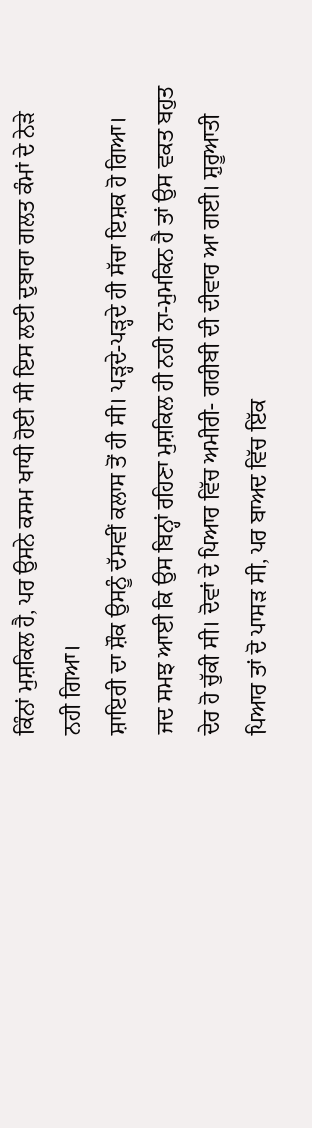ਕਿੰਨਾਂ ਮੁਸ਼ਕਿਲ ਹੈ, ਪਰ ਉਸਨੇ ਕਸਮ ਖਾਧੀ ਹੋਈ ਸੀ ਇਸ ਲਈ ਦੁਬਾਰਾ ਗਲਤ ਕੰਮਾਂ ਦੇ ਨੇੜੇ ਨਹੀ ਗਿਆ।
ਸ਼ਾਇਰੀ ਦਾ ਸ਼ੌਕ ਉਸਨੂੰ ਦੱਸਵੀਂ ਕਲਾਸ ਤੋਂ ਹੀ ਸੀ। ਪੜ੍ਹਦੇ-ਪੜ੍ਹਦੇ ਹੀ ਸੱਚਾ ਇਸ਼ਕ ਹੋ ਗਿਆ। ਜਦ ਸਮਝ ਆਈ ਕਿ ਉਸ ਬਿਨ੍ਹਾਂ ਰਹਿਣਾ ਮੁਸ਼ਕਿਲ ਹੀ ਨਹੀ ਨਾ-ਮੁਮਕਿਨ ਹੈ ਤਾਂ ਉਸ ਵਕਤ ਬਹੁਤ ਦੇਰ ਹੋ ਚੁੱਕੀ ਸੀ। ਦੋਵਾਂ ਦੇ ਪਿਆਰ ਵਿੱਚ ਅਮੀਰੀ- ਗਰੀਬੀ ਦੀ ਦੀਵਾਰ ਆ ਗਈ। ਸ਼ੁਰੂਆਤੀ ਪਿਆਰ ਤਾਂ ਦੋ ਪਾਸੜ ਸੀ, ਪਰ ਬਾਅਦ ਵਿੱਚ ਇੱਕ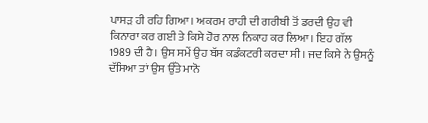ਪਾਸੜ ਹੀ ਰਹਿ ਗਿਆ। ਅਕਰਮ ਰਾਹੀ ਦੀ ਗਰੀਬੀ ਤੋਂ ਡਰਦੀ ਉਹ ਵੀ ਕਿਨਾਰਾ ਕਰ ਗਈ ਤੇ ਕਿਸੇ ਹੋਰ ਨਾਲ ਨਿਕਾਹ ਕਰ ਲਿਆ। ਇਹ ਗੱਲ 1989 ਦੀ ਹੈ। ਉਸ ਸਮੇਂ ਉਹ ਬੱਸ ਕਡੰਕਟਰੀ ਕਰਦਾ ਸੀ। ਜਦ ਕਿਸੇ ਨੇ ਉਸਨੂੰ ਦੱਸਿਆ ਤਾਂ ਉਸ ਉੱਤੇ ਮਾਨੋ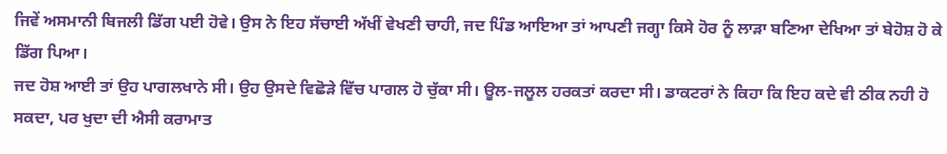ਜਿਵੇਂ ਅਸਮਾਨੀ ਬਿਜਲੀ ਡਿੱਗ ਪਈ ਹੋਵੇ। ਉਸ ਨੇ ਇਹ ਸੱਚਾਈ ਅੱਖੀਂ ਵੇਖਣੀ ਚਾਹੀ, ਜਦ ਪਿੰਡ ਆਇਆ ਤਾਂ ਆਪਣੀ ਜਗ੍ਹਾ ਕਿਸੇ ਹੋਰ ਨੂੰ ਲਾੜਾ ਬਣਿਆ ਦੇਖਿਆ ਤਾਂ ਬੇਹੋਸ਼ ਹੋ ਕੇ ਡਿੱਗ ਪਿਆ।
ਜਦ ਹੋਸ਼ ਆਈ ਤਾਂ ਉਹ ਪਾਗਲਖਾਨੇ ਸੀ। ਉਹ ਉਸਦੇ ਵਿਛੋੜੇ ਵਿੱਚ ਪਾਗਲ ਹੋ ਚੁੱਕਾ ਸੀ। ਊਲ-ਜਲੂਲ ਹਰਕਤਾਂ ਕਰਦਾ ਸੀ। ਡਾਕਟਰਾਂ ਨੇ ਕਿਹਾ ਕਿ ਇਹ ਕਦੇ ਵੀ ਠੀਕ ਨਹੀ ਹੋ ਸਕਦਾ, ਪਰ ਖੁਦਾ ਦੀ ਐਸੀ ਕਰਾਮਾਤ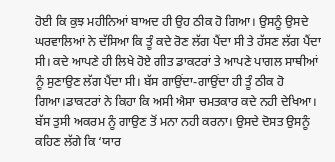ਹੋਈ ਕਿ ਕੁਝ ਮਹੀਨਿਆਂ ਬਾਅਦ ਹੀ ਉਹ ਠੀਕ ਹੋ ਗਿਆ। ਉਸਨੂੰ ਉਸਦੇ ਘਰਵਾਲਿਆਂ ਨੇ ਦੱਸਿਆ ਕਿ ਤੂੰ ਕਦੇ ਰੋਣ ਲੱਗ ਪੈਂਦਾ ਸੀ ਤੇ ਹੱਸਣ ਲੱਗ ਪੈਂਦਾ ਸੀ। ਕਦੇ ਆਪਣੇ ਹੀ ਲਿਖੇ ਹੋਏ ਗੀਤ ਡਾਕਟਰਾਂ ਤੇ ਆਪਣੇ ਪਾਗਲ ਸਾਥੀਆਂ ਨੂੰ ਸੁਣਾਉਣ ਲੱਗ ਪੈਂਦਾ ਸੀ। ਬੱਸ ਗਾਉਂਦਾ-ਗਾਉਂਦਾ ਹੀ ਤੂੰ ਠੀਕ ਹੋ ਗਿਆ।ਡਾਕਟਰਾਂ ਨੇ ਕਿਹਾ ਕਿ ਅਸੀ ਐਸਾ ਚਮਤਕਾਰ ਕਦੇ ਨਹੀ ਦੇਖਿਆ। ਬੱਸ ਤੁਸੀ ਅਕਰਮ ਨੂੰ ਗਾਉਣ ਤੋਂ ਮਨਾ ਨਹੀ ਕਰਨਾ। ਉਸਦੇ ਦੋਸਤ ਉਸਨੂੰ ਕਹਿਣ ਲੱਗੇ ਕਿ ‘ਯਾਰ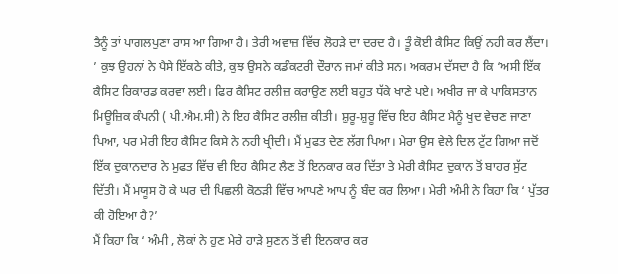ਤੈਨੂੰ ਤਾਂ ਪਾਗਲਪੁਣਾ ਰਾਸ ਆ ਗਿਆ ਹੈ। ਤੇਰੀ ਅਵਾਜ਼ ਵਿੱਚ ਲੋਹੜੇ ਦਾ ਦਰਦ ਹੈ। ਤੂੰ ਕੋਈ ਕੈਸਿਟ ਕਿਉਂ ਨਹੀ ਕਰ ਲੈਂਦਾ।
’ ਕੁਝ ਉਹਨਾਂ ਨੇ ਪੈਸੇ ਇੱਕਠੇ ਕੀਤੇ, ਕੁਝ ਉਸਨੇ ਕਡੰਕਟਰੀ ਦੌਰਾਨ ਜਮਾਂ ਕੀਤੇ ਸਨ। ਅਕਰਮ ਦੱਸਦਾ ਹੈ ਕਿ ‘ਅਸੀ ਇੱਕ ਕੈਸਿਟ ਰਿਕਾਰਡ ਕਰਵਾ ਲਈ। ਫਿਰ ਕੈਸਿਟ ਰਲੀਜ਼ ਕਰਾਉਣ ਲਈ ਬਹੁਤ ਧੱਕੇ ਖਾਣੇ ਪਏ। ਅਖੀਰ ਜਾ ਕੇ ਪਾਕਿਸਤਾਨ ਮਿਊਜ਼ਿਕ ਕੰਪਨੀ ( ਪੀ.ਐਮ.ਸੀ) ਨੇ ਇਹ ਕੈਸਿਟ ਰਲੀਜ਼ ਕੀਤੀ। ਸ਼ੁਰੂ-ਸ਼ੁਰੂ ਵਿੱਚ ਇਹ ਕੈਸਿਟ ਮੈਨੂੰ ਖੁਦ ਵੇਚਣ ਜਾਣਾ ਪਿਆ, ਪਰ ਮੇਰੀ ਇਹ ਕੈਸਿਟ ਕਿਸੇ ਨੇ ਨਹੀ ਖ੍ਰੀਦੀ। ਮੈਂ ਮੁਫਤ ਦੇਣ ਲੱਗ ਪਿਆ। ਮੇਰਾ ਉਸ ਵੇਲੇ ਦਿਲ ਟੁੱਟ ਗਿਆ ਜਦੋਂ ਇੱਕ ਦੁਕਾਨਦਾਰ ਨੇ ਮੁਫਤ ਵਿੱਚ ਵੀ ਇਹ ਕੈਸਿਟ ਲੈਣ ਤੋਂ ਇਨਕਾਰ ਕਰ ਦਿੱਤਾ ਤੇ ਮੇਰੀ ਕੈਸਿਟ ਦੁਕਾਨ ਤੋਂ ਬਾਹਰ ਸੁੱਟ ਦਿੱਤੀ। ਮੈਂ ਮਯੂਸ ਹੋ ਕੇ ਘਰ ਦੀ ਪਿਛਲੀ ਕੋਠੜੀ ਵਿੱਚ ਆਪਣੇ ਆਪ ਨੂੰ ਬੰਦ ਕਰ ਲਿਆ। ਮੇਰੀ ਅੰਮੀ ਨੇ ਕਿਹਾ ਕਿ ‘ ਪੁੱਤਰ ਕੀ ਹੋਇਆ ਹੈ?’
ਮੈਂ ਕਿਹਾ ਕਿ ‘ ਅੰਮੀ , ਲੋਕਾਂ ਨੇ ਹੁਣ ਮੇਰੇ ਹਾੜੇ ਸੁਣਨ ਤੋਂ ਵੀ ਇਨਕਾਰ ਕਰ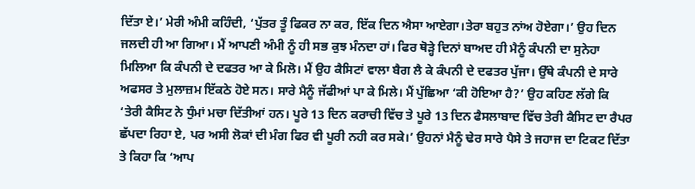ਦਿੱਤਾ ਏ।’ ਮੇਰੀ ਅੰਮੀ ਕਹਿੰਦੀ, ‘ਪੁੱਤਰ ਤੂੰ ਫਿਕਰ ਨਾ ਕਰ, ਇੱਕ ਦਿਨ ਐਸਾ ਆਏਗਾ।ਤੇਰਾ ਬਹੁਤ ਨਾਂਅ ਹੋਏਗਾ।’ ਉਹ ਦਿਨ ਜਲਦੀ ਹੀ ਆ ਗਿਆ। ਮੈਂ ਆਪਣੀ ਅੰਮੀ ਨੂੰ ਹੀ ਸਭ ਕੁਝ ਮੰਨਦਾ ਹਾਂ। ਫਿਰ ਥੋੜ੍ਹੇ ਦਿਨਾਂ ਬਾਅਦ ਹੀ ਮੈਨੂੰ ਕੰਪਨੀ ਦਾ ਸੁਨੇਹਾ ਮਿਲਿਆ ਕਿ ਕੰਪਨੀ ਦੇ ਦਫਤਰ ਆ ਕੇ ਮਿਲੋ। ਮੈਂ ਉਹ ਕੈਸਿਟਾਂ ਵਾਲਾ ਬੈਗ ਲੈ ਕੇ ਕੰਪਨੀ ਦੇ ਦਫਤਰ ਪੁੱਜਾ। ਉੱਥੇ ਕੰਪਨੀ ਦੇ ਸਾਰੇ ਅਫਸਰ ਤੇ ਮੁਲਾਜ਼ਮ ਇੱਕਠੇ ਹੋਏ ਸਨ। ਸਾਰੇ ਮੈਨੂੰ ਜੱਫੀਆਂ ਪਾ ਕੇ ਮਿਲੇ। ਮੈਂ ਪੁੱਛਿਆ ‘ਕੀ ਹੋਇਆ ਹੈ?’ ਉਹ ਕਹਿਣ ਲੱਗੇ ਕਿ ‘ਤੇਰੀ ਕੈਸਿਟ ਨੇ ਧੁੰਮਾਂ ਮਚਾ ਦਿੱਤੀਆਂ ਹਨ। ਪੂਰੇ 13 ਦਿਨ ਕਰਾਚੀ ਵਿੱਚ ਤੇ ਪੂਰੇ 13 ਦਿਨ ਫੈਸਲਾਬਾਦ ਵਿੱਚ ਤੇਰੀ ਕੈਸਿਟ ਦਾ ਰੈਪਰ ਛੱਪਦਾ ਰਿਹਾ ਏ, ਪਰ ਅਸੀ ਲੋਕਾਂ ਦੀ ਮੰਗ ਫਿਰ ਵੀ ਪੂਰੀ ਨਹੀ ਕਰ ਸਕੇ।’ ਉਹਨਾਂ ਮੈਨੂੰ ਢੇਰ ਸਾਰੇ ਪੈਸੇ ਤੇ ਜਹਾਜ ਦਾ ਟਿਕਟ ਦਿੱਤਾ ਤੇ ਕਿਹਾ ਕਿ ‘ਆਪ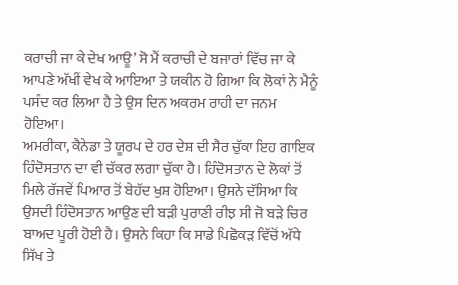ਕਰਾਚੀ ਜਾ ਕੇ ਦੇਖ ਆਊ’ ਸੋ ਮੈਂ ਕਰਾਚੀ ਦੇ ਬਜਾਰਾਂ ਵਿੱਚ ਜਾ ਕੇ ਆਪਣੇ ਅੱਖੀਂ ਵੇਖ ਕੇ ਆਇਆ ਤੇ ਯਕੀਨ ਹੋ ਗਿਆ ਕਿ ਲੋਕਾਂ ਨੇ ਮੈਨੂੰ ਪਸੰਦ ਕਰ ਲਿਆ ਹੈ ਤੇ ਉਸ ਦਿਨ ਅਕਰਮ ਰਾਹੀ ਦਾ ਜਨਮ ਹੋਇਆ।
ਅਮਰੀਕਾ, ਕੈਨੇਡਾ ਤੇ ਯੂਰਪ ਦੇ ਹਰ ਦੇਸ਼ ਦੀ ਸੈਰ ਚੁੱਕਾ ਇਹ ਗਾਇਕ ਹਿੰਦੋਸਤਾਨ ਦਾ ਵੀ ਚੱਕਰ ਲਗਾ ਚੁੱਕਾ ਹੈ। ਹਿੰਦੋਸਤਾਨ ਦੇ ਲੋਕਾਂ ਤੋਂ ਮਿਲੇ ਰੱਜਵੇਂ ਪਿਆਰ ਤੋਂ ਬੇਹੱਦ ਖੁਸ਼ ਹੋਇਆ। ਉਸਨੇ ਦੱਸਿਆ ਕਿ ਉਸਦੀ ਹਿੰਦੋਸਤਾਨ ਆਉਣ ਦੀ ਬੜੀ ਪੁਰਾਣੀ ਰੀਝ ਸੀ ਜੋ ਬੜੇ ਚਿਰ ਬਾਅਦ ਪੂਰੀ ਹੋਈ ਹੈ। ਉਸਨੇ ਕਿਹਾ ਕਿ ਸਾਡੇ ਪਿਛੋਕੜ ਵਿੱਚੋਂ ਅੱਧੇ ਸਿੱਖ ਤੇ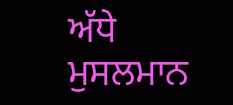ਅੱਧੇ ਮੁਸਲਮਾਨ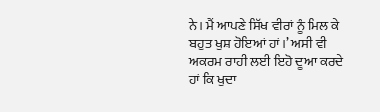ਨੇ। ਮੈਂ ਆਪਣੇ ਸਿੱਖ ਵੀਰਾਂ ਨੂੰ ਮਿਲ ਕੇ ਬਹੁਤ ਖੁਸ਼ ਹੋਇਆਂ ਹਾਂ।’ ਅਸੀ ਵੀ ਅਕਰਮ ਰਾਹੀ ਲਈ ਇਹੋ ਦੂਆ ਕਰਦੇ ਹਾਂ ਕਿ ਖੁਦਾ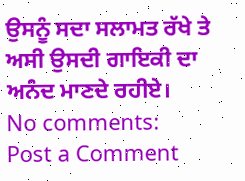ਉਸਨੂੰ ਸਦਾ ਸਲਾਮਤ ਰੱਖੇ ਤੇ ਅਸੀ ਉਸਦੀ ਗਾਇਕੀ ਦਾ ਅਨੰਦ ਮਾਣਦੇ ਰਹੀਏ।
No comments:
Post a Comment